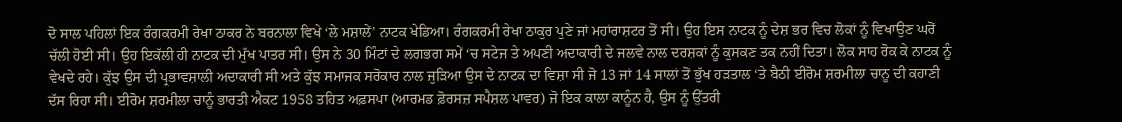ਦੋ ਸਾਲ ਪਹਿਲਾਂ ਇਕ ਰੰਗਕਰਮੀ ਰੇਖਾ ਠਾਕਰ ਨੇ ਬਰਨਾਲਾ ਵਿਖੇ ‘ਲੇ ਮਸ਼ਾਲੇਂ’ ਨਾਟਕ ਖੇਡਿਆ। ਰੰਗਕਰਮੀ ਰੇਖਾ ਠਾਕੁਰ ਪੁਣੇ ਜਾਂ ਮਹਾਂਰਾਸ਼ਟਰ ਤੋਂ ਸੀ। ਉਹ ਇਸ ਨਾਟਕ ਨੂੰ ਦੇਸ਼ ਭਰ ਵਿਚ ਲੋਕਾਂ ਨੂੰ ਵਿਖਾਉਣ ਘਰੋਂ ਚੱਲੀ ਹੋਈ ਸੀ। ਉਹ ਇਕੱਲੀ ਹੀ ਨਾਟਕ ਦੀ ਮੁੱਖ ਪਾਤਰ ਸੀ। ਉਸ ਨੇ 30 ਮਿੰਟਾਂ ਦੇ ਲਗਭਗ ਸਮੇਂ ‘ਚ ਸਟੇਜ ਤੇ ਅਪਣੀ ਅਦਾਕਾਰੀ ਦੇ ਜਲਵੇ ਨਾਲ ਦਰਸ਼ਕਾਂ ਨੂੰ ਕੁਸਕਣ ਤਕ ਨਹੀਂ ਦਿਤਾ। ਲੋਕ ਸਾਹ ਰੋਕ ਕੇ ਨਾਟਕ ਨੂੰ ਵੇਖਦੇ ਰਹੇ। ਕੁੱਝ ਉਸ ਦੀ ਪ੍ਰਭਾਵਸ਼ਾਲੀ ਅਦਾਕਾਰੀ ਸੀ ਅਤੇ ਕੁੱਝ ਸਮਾਜਕ ਸਰੋਕਾਰ ਨਾਲ ਜੁੜਿਆ ਉਸ ਦੇ ਨਾਟਕ ਦਾ ਵਿਸ਼ਾ ਸੀ ਜੋ 13 ਜਾਂ 14 ਸਾਲਾਂ ਤੋਂ ਭੁੱਖ ਹੜਤਾਲ ‘ਤੇ ਬੈਠੀ ਈਰੋਮ ਸ਼ਰਮੀਲਾ ਚਾਨੂ ਦੀ ਕਹਾਣੀ ਦੱਸ ਰਿਹਾ ਸੀ। ਈਰੋਮ ਸ਼ਰਮੀਲਾ ਚਾਨੂੰ ਭਾਰਤੀ ਐਕਟ 1958 ਤਹਿਤ ਅਫ਼ਸਪਾ (ਆਰਮਡ ਫ਼ੋਰਸਜ਼ ਸਪੈਸ਼ਲ ਪਾਵਰ) ਜੋ ਇਕ ਕਾਲਾ ਕਾਨੂੰਨ ਹੈ, ਉਸ ਨੂੰ ਉੱਤਰੀ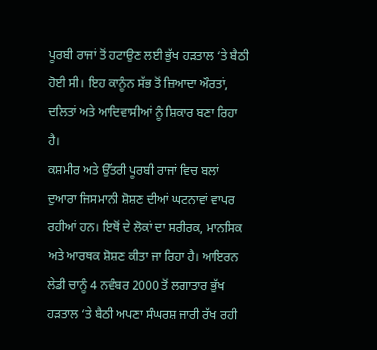ਪੂਰਬੀ ਰਾਜਾਂ ਤੋਂ ਹਟਾਉਣ ਲਈ ਭੁੱਖ ਹੜਤਾਲ ‘ਤੇ ਬੈਠੀ ਹੋਈ ਸੀ। ਇਹ ਕਾਨੂੰਨ ਸੱਭ ਤੋਂ ਜ਼ਿਆਦਾ ਔਰਤਾਂ, ਦਲਿਤਾਂ ਅਤੇ ਆਦਿਵਾਸੀਆਂ ਨੂੰ ਸ਼ਿਕਾਰ ਬਣਾ ਰਿਹਾ ਹੈ।
ਕਸ਼ਮੀਰ ਅਤੇ ਉੱਤਰੀ ਪੂਰਬੀ ਰਾਜਾਂ ਵਿਚ ਬਲਾਂ ਦੁਆਰਾ ਜਿਸਮਾਨੀ ਸ਼ੋਸ਼ਣ ਦੀਆਂ ਘਟਨਾਵਾਂ ਵਾਪਰ ਰਹੀਆਂ ਹਨ। ਇਥੋਂ ਦੇ ਲੋਕਾਂ ਦਾ ਸਰੀਰਕ, ਮਾਨਸਿਕ ਅਤੇ ਆਰਥਕ ਸ਼ੋਸ਼ਣ ਕੀਤਾ ਜਾ ਰਿਹਾ ਹੈ। ਆਇਰਨ ਲੇਡੀ ਚਾਨੂੰ 4 ਨਵੰਬਰ 2000 ਤੋਂ ਲਗਾਤਾਰ ਭੁੱਖ ਹੜਤਾਲ ‘ਤੇ ਬੈਠੀ ਅਪਣਾ ਸੰਘਰਸ਼ ਜਾਰੀ ਰੱਖ ਰਹੀ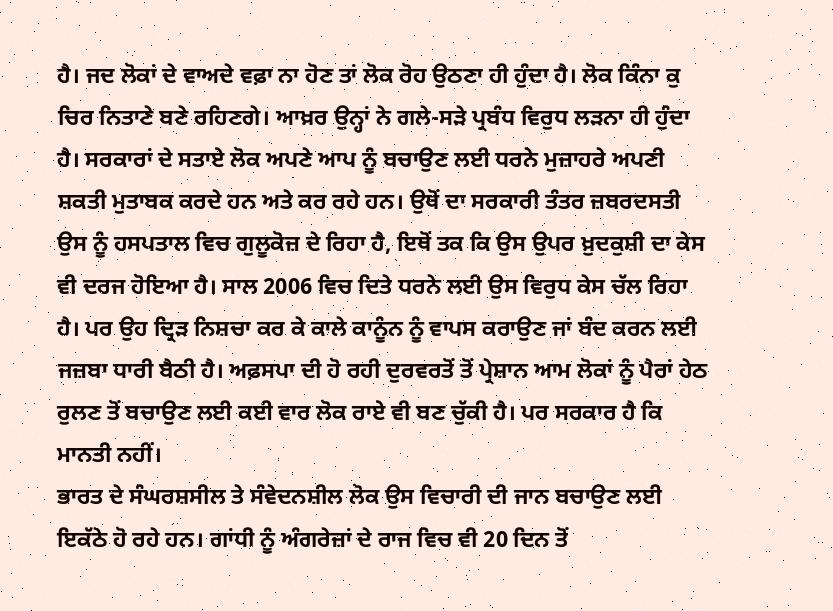ਹੈ। ਜਦ ਲੋਕਾਂ ਦੇ ਵਾਅਦੇ ਵਫ਼ਾ ਨਾ ਹੋਣ ਤਾਂ ਲੋਕ ਰੋਹ ਉਠਣਾ ਹੀ ਹੁੰਦਾ ਹੈ। ਲੋਕ ਕਿੰਨਾ ਕੁ ਚਿਰ ਨਿਤਾਣੇ ਬਣੇ ਰਹਿਣਗੇ। ਆਖ਼ਰ ਉਨ੍ਹਾਂ ਨੇ ਗਲੇ-ਸੜੇ ਪ੍ਰਬੰਧ ਵਿਰੁਧ ਲੜਨਾ ਹੀ ਹੁੰਦਾ ਹੈ। ਸਰਕਾਰਾਂ ਦੇ ਸਤਾਏ ਲੋਕ ਅਪਣੇ ਆਪ ਨੂੰ ਬਚਾਉਣ ਲਈ ਧਰਨੇ ਮੁਜ਼ਾਹਰੇ ਅਪਣੀ ਸ਼ਕਤੀ ਮੁਤਾਬਕ ਕਰਦੇ ਹਨ ਅਤੇ ਕਰ ਰਹੇ ਹਨ। ਉਥੋਂ ਦਾ ਸਰਕਾਰੀ ਤੰਤਰ ਜ਼ਬਰਦਸਤੀ ਉਸ ਨੂੰ ਹਸਪਤਾਲ ਵਿਚ ਗੁਲੂਕੋਜ਼ ਦੇ ਰਿਹਾ ਹੈ, ਇਥੋਂ ਤਕ ਕਿ ਉਸ ਉਪਰ ਖ਼ੁਦਕੁਸ਼ੀ ਦਾ ਕੇਸ ਵੀ ਦਰਜ ਹੋਇਆ ਹੈ। ਸਾਲ 2006 ਵਿਚ ਦਿਤੇ ਧਰਨੇ ਲਈ ਉਸ ਵਿਰੁਧ ਕੇਸ ਚੱਲ ਰਿਹਾ ਹੈ। ਪਰ ਉਹ ਦ੍ਰਿੜ ਨਿਸ਼ਚਾ ਕਰ ਕੇ ਕਾਲੇ ਕਾਨੂੰਨ ਨੂੰ ਵਾਪਸ ਕਰਾਉਣ ਜਾਂ ਬੰਦ ਕਰਨ ਲਈ ਜਜ਼ਬਾ ਧਾਰੀ ਬੈਠੀ ਹੈ। ਅਫ਼ਸਪਾ ਦੀ ਹੋ ਰਹੀ ਦੁਰਵਰਤੋਂ ਤੋਂ ਪ੍ਰੇਸ਼ਾਨ ਆਮ ਲੋਕਾਂ ਨੂੰ ਪੈਰਾਂ ਹੇਠ ਰੁਲਣ ਤੋਂ ਬਚਾਉਣ ਲਈ ਕਈ ਵਾਰ ਲੋਕ ਰਾਏ ਵੀ ਬਣ ਚੁੱਕੀ ਹੈ। ਪਰ ਸਰਕਾਰ ਹੈ ਕਿ ਮਾਨਤੀ ਨਹੀਂ।
ਭਾਰਤ ਦੇ ਸੰਘਰਸ਼ਸੀਲ ਤੇ ਸੰਵੇਦਨਸ਼ੀਲ ਲੋਕ ਉਸ ਵਿਚਾਰੀ ਦੀ ਜਾਨ ਬਚਾਉਣ ਲਈ ਇਕੱਠੇ ਹੋ ਰਹੇ ਹਨ। ਗਾਂਧੀ ਨੂੰ ਅੰਗਰੇਜ਼ਾਂ ਦੇ ਰਾਜ ਵਿਚ ਵੀ 20 ਦਿਨ ਤੋਂ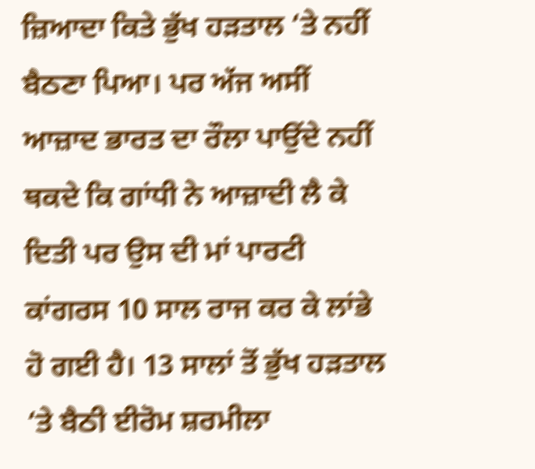ਜ਼ਿਆਦਾ ਕਿਤੇ ਭੁੱਖ ਹੜਤਾਲ ‘ਤੇ ਨਹੀਂ ਬੈਠਣਾ ਪਿਆ। ਪਰ ਅੱਜ ਅਸੀਂ ਆਜ਼ਾਦ ਭਾਰਤ ਦਾ ਰੌਲਾ ਪਾਉਂਦੇ ਨਹੀਂ ਥਕਦੇ ਕਿ ਗਾਂਧੀ ਨੇ ਆਜ਼ਾਦੀ ਲੈ ਕੇ ਦਿਤੀ ਪਰ ਉਸ ਦੀ ਮਾਂ ਪਾਰਟੀ ਕਾਂਗਰਸ 10 ਸਾਲ ਰਾਜ ਕਰ ਕੇ ਲਾਂਭੇ ਹੋ ਗਈ ਹੈ। 13 ਸਾਲਾਂ ਤੋਂ ਭੁੱਖ ਹੜਤਾਲ ‘ਤੇ ਬੈਠੀ ਈਰੋਮ ਸ਼ਰਮੀਲਾ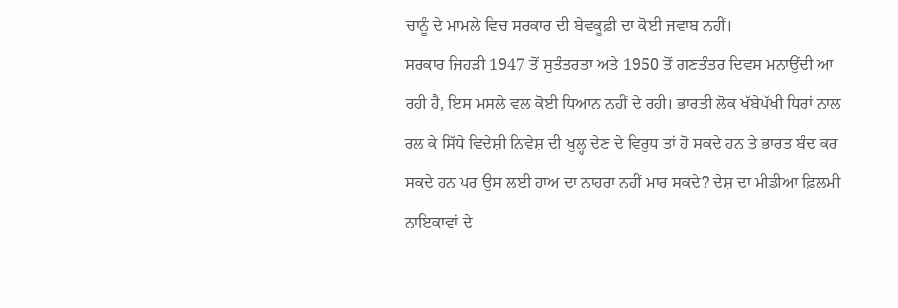ਚਾਨੂੰ ਦੇ ਮਾਮਲੇ ਵਿਚ ਸਰਕਾਰ ਦੀ ਬੇਵਕੂਫ਼ੀ ਦਾ ਕੋਈ ਜਵਾਬ ਨਹੀਂ।
ਸਰਕਾਰ ਜਿਹੜੀ 1947 ਤੋਂ ਸੁਤੰਤਰਤਾ ਅਤੇ 1950 ਤੋਂ ਗਣਤੰਤਰ ਦਿਵਸ ਮਨਾਉਂਦੀ ਆ ਰਹੀ ਹੈ, ਇਸ ਮਸਲੇ ਵਲ ਕੋਈ ਧਿਆਨ ਨਹੀਂ ਦੇ ਰਹੀ। ਭਾਰਤੀ ਲੋਕ ਖੱਬੇਪੱਖੀ ਧਿਰਾਂ ਨਾਲ ਰਲ ਕੇ ਸਿੱਧੇ ਵਿਦੇਸ਼ੀ ਨਿਵੇਸ਼ ਦੀ ਖੁਲ੍ਹ ਦੇਣ ਦੇ ਵਿਰੁਧ ਤਾਂ ਹੋ ਸਕਦੇ ਹਨ ਤੇ ਭਾਰਤ ਬੰਦ ਕਰ ਸਕਦੇ ਹਨ ਪਰ ਉਸ ਲਈ ਹਾਅ ਦਾ ਨਾਹਰਾ ਨਹੀਂ ਮਾਰ ਸਕਦੇ? ਦੇਸ਼ ਦਾ ਮੀਡੀਆ ਫ਼ਿਲਮੀ ਨਾਇਕਾਵਾਂ ਦੇ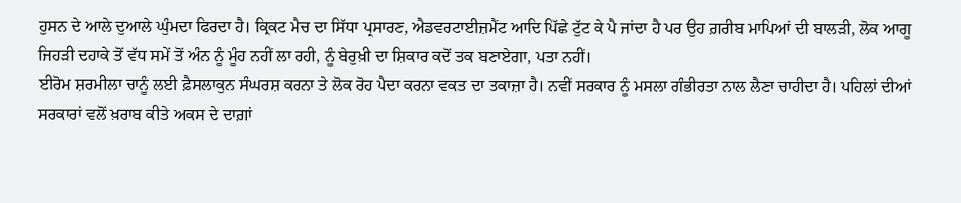ਹੁਸਨ ਦੇ ਆਲੇ ਦੁਆਲੇ ਘੁੰਮਦਾ ਫਿਰਦਾ ਹੈ। ਕ੍ਰਿਕਟ ਮੈਚ ਦਾ ਸਿੱਧਾ ਪ੍ਰਸਾਰਣ, ਐਡਵਰਟਾਈਜ਼ਮੈਂਟ ਆਦਿ ਪਿੱਛੇ ਟੁੱਟ ਕੇ ਪੈ ਜਾਂਦਾ ਹੈ ਪਰ ਉਹ ਗ਼ਰੀਬ ਮਾਪਿਆਂ ਦੀ ਬਾਲੜੀ, ਲੋਕ ਆਗੂ ਜਿਹੜੀ ਦਹਾਕੇ ਤੋਂ ਵੱਧ ਸਮੇਂ ਤੋਂ ਅੰਨ ਨੂੰ ਮੂੰਹ ਨਹੀਂ ਲਾ ਰਹੀ, ਨੂੰ ਬੇਰੁਖ਼ੀ ਦਾ ਸ਼ਿਕਾਰ ਕਦੋਂ ਤਕ ਬਣਾਏਗਾ, ਪਤਾ ਨਹੀਂ।
ਈਰੋਮ ਸ਼ਰਮੀਲਾ ਚਾਨੂੰ ਲਈ ਫ਼ੈਸਲਾਕੁਨ ਸੰਘਰਸ਼ ਕਰਨਾ ਤੇ ਲੋਕ ਰੋਹ ਪੈਦਾ ਕਰਨਾ ਵਕਤ ਦਾ ਤਕਾਜ਼ਾ ਹੈ। ਨਵੀਂ ਸਰਕਾਰ ਨੂੰ ਮਸਲਾ ਗੰਭੀਰਤਾ ਨਾਲ ਲੈਣਾ ਚਾਹੀਦਾ ਹੈ। ਪਹਿਲਾਂ ਦੀਆਂ ਸਰਕਾਰਾਂ ਵਲੋਂ ਖ਼ਰਾਬ ਕੀਤੇ ਅਕਸ ਦੇ ਦਾਗ਼ਾਂ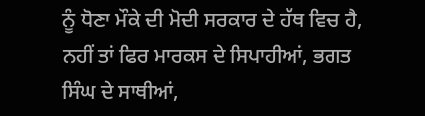ਨੂੰ ਧੋਣਾ ਮੌਕੇ ਦੀ ਮੋਦੀ ਸਰਕਾਰ ਦੇ ਹੱਥ ਵਿਚ ਹੈ, ਨਹੀਂ ਤਾਂ ਫਿਰ ਮਾਰਕਸ ਦੇ ਸਿਪਾਹੀਆਂ, ਭਗਤ ਸਿੰਘ ਦੇ ਸਾਥੀਆਂ,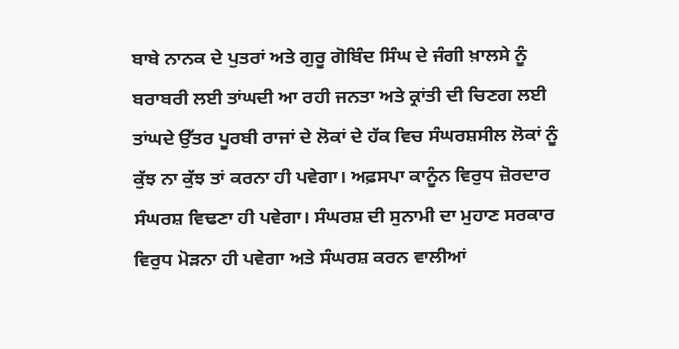ਬਾਬੇ ਨਾਨਕ ਦੇ ਪੁਤਰਾਂ ਅਤੇ ਗੁਰੂ ਗੋਬਿੰਦ ਸਿੰਘ ਦੇ ਜੰਗੀ ਖ਼ਾਲਸੇ ਨੂੰ ਬਰਾਬਰੀ ਲਈ ਤਾਂਘਦੀ ਆ ਰਹੀ ਜਨਤਾ ਅਤੇ ਕ੍ਰਾਂਤੀ ਦੀ ਚਿਣਗ ਲਈ ਤਾਂਘਦੇ ਉੱਤਰ ਪੂਰਬੀ ਰਾਜਾਂ ਦੇ ਲੋਕਾਂ ਦੇ ਹੱਕ ਵਿਚ ਸੰਘਰਸ਼ਸੀਲ ਲੋਕਾਂ ਨੂੰ ਕੁੱਝ ਨਾ ਕੁੱਝ ਤਾਂ ਕਰਨਾ ਹੀ ਪਵੇਗਾ। ਅਫ਼ਸਪਾ ਕਾਨੂੰਨ ਵਿਰੁਧ ਜ਼ੋਰਦਾਰ ਸੰਘਰਸ਼ ਵਿਢਣਾ ਹੀ ਪਵੇਗਾ। ਸੰਘਰਸ਼ ਦੀ ਸੁਨਾਮੀ ਦਾ ਮੁਹਾਣ ਸਰਕਾਰ ਵਿਰੁਧ ਮੋੜਨਾ ਹੀ ਪਵੇਗਾ ਅਤੇ ਸੰਘਰਸ਼ ਕਰਨ ਵਾਲੀਆਂ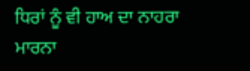ਧਿਰਾਂ ਨੂੰ ਵੀ ਹਾਅ ਦਾ ਨਾਹਰਾ ਮਾਰਨਾ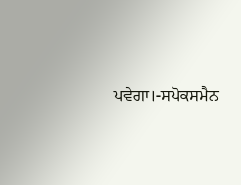ਪਵੇਗਾ।-ਸਪੋਕਸਮੈਨ